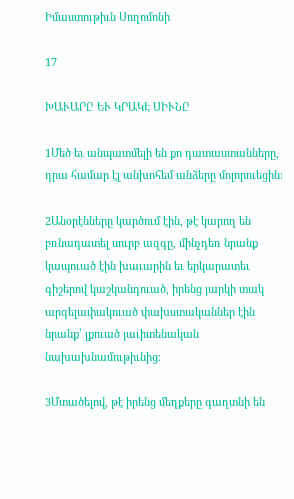Իմաստութիւն Սողոմոնի

17

ԽԱՒԱՐԸ ԵՒ ԿՐԱԿԷ ՍԻՒՆԸ

1Մեծ եւ անպատմելի են քո դատաստանները, դրա համար էլ անխոհեմ անձերը մոլորուեցին։

2Անօրէնները կարծում էին, թէ կարող են բռնադատել սուրբ ազգը, մինչդեռ նրանք կապուած էին խաւարին եւ երկարատեւ գիշերով կաշկանդուած, իրենց յարկի տակ արգելափակուած փախստականներ էին նրանք՝ լքուած յաւիտենական նախախնամութիւնից։

3Մտածելով, թէ իրենց մեղքերը գաղտնի են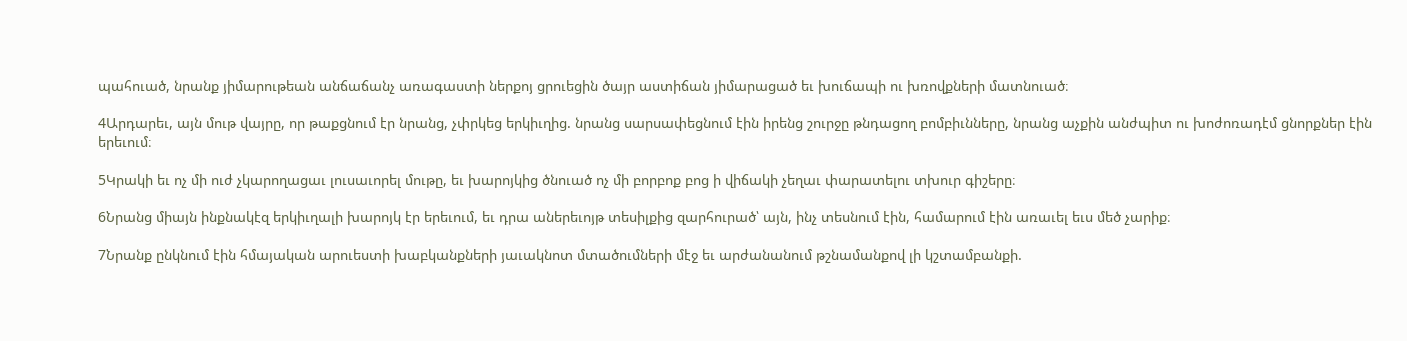պահուած, նրանք յիմարութեան անճաճանչ առագաստի ներքոյ ցրուեցին ծայր աստիճան յիմարացած եւ խուճապի ու խռովքների մատնուած։

4Արդարեւ, այն մութ վայրը, որ թաքցնում էր նրանց, չփրկեց երկիւղից. նրանց սարսափեցնում էին իրենց շուրջը թնդացող բոմբիւնները, նրանց աչքին անժպիտ ու խոժոռադէմ ցնորքներ էին երեւում։

5Կրակի եւ ոչ մի ուժ չկարողացաւ լուսաւորել մութը, եւ խարոյկից ծնուած ոչ մի բորբոք բոց ի վիճակի չեղաւ փարատելու տխուր գիշերը։

6Նրանց միայն ինքնակէզ երկիւղալի խարոյկ էր երեւում, եւ դրա աներեւոյթ տեսիլքից զարհուրած՝ այն, ինչ տեսնում էին, համարում էին առաւել եւս մեծ չարիք։

7Նրանք ընկնում էին հմայական արուեստի խաբկանքների յաւակնոտ մտածումների մէջ եւ արժանանում թշնամանքով լի կշտամբանքի.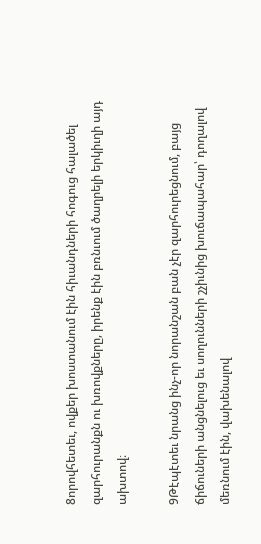8որովհետեւ, ովքեր խոստանում էին հիւանդների հոգուց հալածել զարհուրանքն ու խռովքները, իրենք էին բռնւում ծաղրելի երկիւղի այդ ախտով։

9Թէպէտեւ նրանց ինչ-որ նորանշան բան չէր զարհուրեցնում, բայց ճիճուների անցնելուց եւ սողունների շչիւնից խուճապահար՝ դողալով մեռնում էին, վախենալով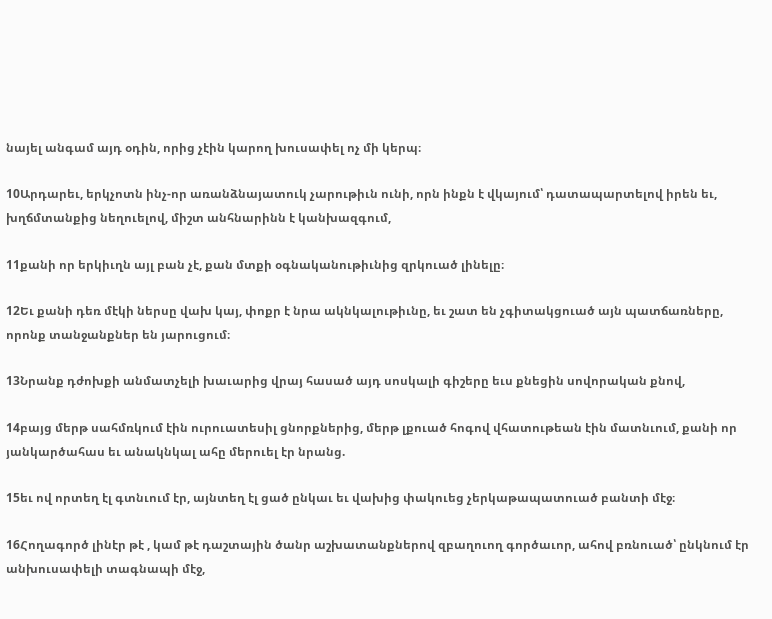նայել անգամ այդ օդին, որից չէին կարող խուսափել ոչ մի կերպ։

10Արդարեւ, երկչոտն ինչ-որ առանձնայատուկ չարութիւն ունի, որն ինքն է վկայում՝ դատապարտելով իրեն եւ, խղճմտանքից նեղուելով, միշտ անհնարինն է կանխազգում,

11քանի որ երկիւղն այլ բան չէ, քան մտքի օգնականութիւնից զրկուած լինելը։

12Եւ քանի դեռ մէկի ներսը վախ կայ, փոքր է նրա ակնկալութիւնը, եւ շատ են չգիտակցուած այն պատճառները, որոնք տանջանքներ են յարուցում։

13Նրանք դժոխքի անմատչելի խաւարից վրայ հասած այդ սոսկալի գիշերը եւս քնեցին սովորական քնով,

14բայց մերթ սահմռկում էին ուրուատեսիլ ցնորքներից, մերթ լքուած հոգով վհատութեան էին մատնւում, քանի որ յանկարծահաս եւ անակնկալ ահը մերուել էր նրանց.

15եւ ով որտեղ էլ գտնւում էր, այնտեղ էլ ցած ընկաւ եւ վախից փակուեց չերկաթապատուած բանտի մէջ։

16Հողագործ լինէր թէ , կամ թէ դաշտային ծանր աշխատանքներով զբաղուող գործաւոր, ահով բռնուած՝ ընկնում էր անխուսափելի տագնապի մէջ,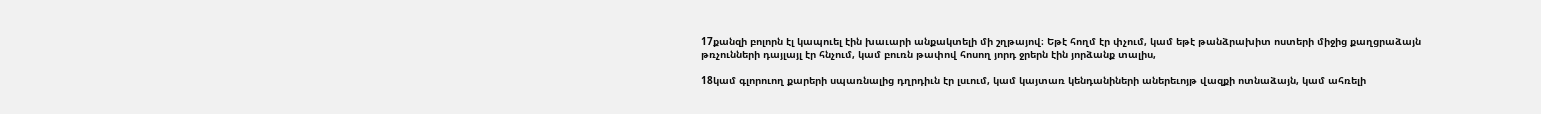17քանզի բոլորն էլ կապուել էին խաւարի անքակտելի մի շղթայով։ Եթէ հողմ էր փչում, կամ եթէ թանձրախիտ ոստերի միջից քաղցրաձայն թռչունների դայլայլ էր հնչում, կամ բուռն թափով հոսող յորդ ջրերն էին յորձանք տալիս,

18կամ գլորուող քարերի սպառնալից դղրդիւն էր լսւում, կամ կայտառ կենդանիների աներեւոյթ վազքի ոտնաձայն, կամ ահռելի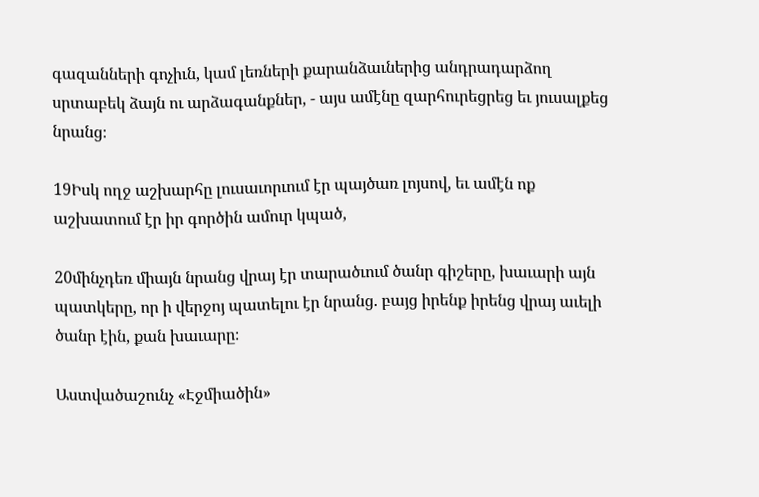գազանների գոչիւն, կամ լեռների քարանձաւներից անդրադարձող սրտաբեկ ձայն ու արձագանքներ, - այս ամէնը զարհուրեցրեց եւ յուսալքեց նրանց։

19Իսկ ողջ աշխարհը լուսաւորւում էր պայծառ լոյսով, եւ ամէն ոք աշխատում էր իր գործին ամուր կպած,

20մինչդեռ միայն նրանց վրայ էր տարածւում ծանր գիշերը, խաւարի այն պատկերը, որ ի վերջոյ պատելու էր նրանց. բայց իրենք իրենց վրայ աւելի ծանր էին, քան խաւարը։

Աստվածաշունչ «Էջմիածին»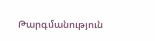Թարգմանություն